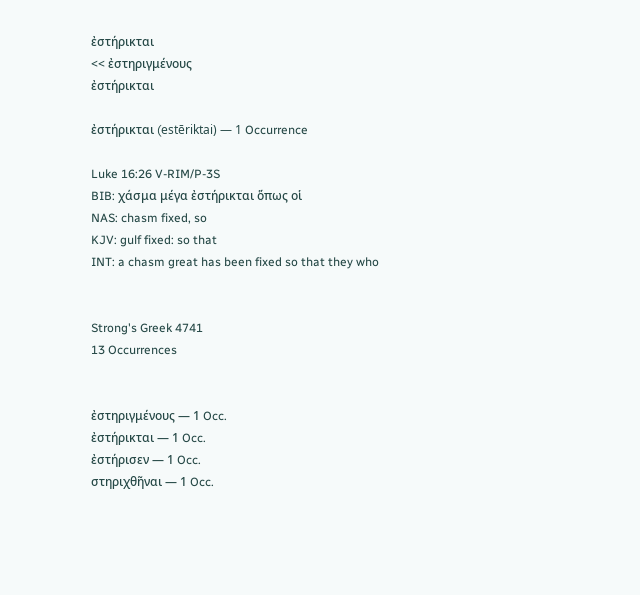ἐστήρικται
<< ἐστηριγμένους
ἐστήρικται

ἐστήρικται (estēriktai) — 1 Occurrence

Luke 16:26 V-RIM/P-3S
BIB: χάσμα μέγα ἐστήρικται ὅπως οἱ
NAS: chasm fixed, so
KJV: gulf fixed: so that
INT: a chasm great has been fixed so that they who


Strong's Greek 4741
13 Occurrences


ἐστηριγμένους — 1 Occ.
ἐστήρικται — 1 Occ.
ἐστήρισεν — 1 Occ.
στηριχθῆναι — 1 Occ.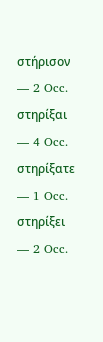στήρισον — 2 Occ.
στηρίξαι — 4 Occ.
στηρίξατε — 1 Occ.
στηρίξει — 2 Occ.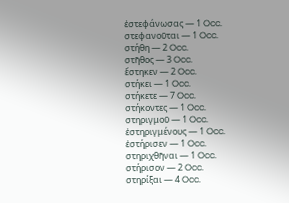ἐστεφάνωσας — 1 Occ.
στεφανοῦται — 1 Occ.
στήθη — 2 Occ.
στῆθος — 3 Occ.
ἔστηκεν — 2 Occ.
στήκει — 1 Occ.
στήκετε — 7 Occ.
στήκοντες — 1 Occ.
στηριγμοῦ — 1 Occ.
ἐστηριγμένους — 1 Occ.
ἐστήρισεν — 1 Occ.
στηριχθῆναι — 1 Occ.
στήρισον — 2 Occ.
στηρίξαι — 4 Occ.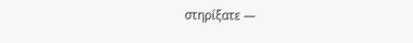στηρίξατε —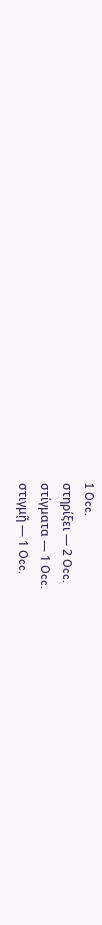1 Occ.
στηρίξει — 2 Occ.
στίγματα — 1 Occ.
στιγμῇ — 1 Occ.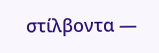στίλβοντα —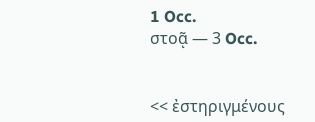1 Occ.
στοᾷ — 3 Occ.


<< ἐστηριγμένους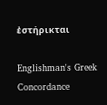ἐστήρικται

Englishman's Greek Concordance